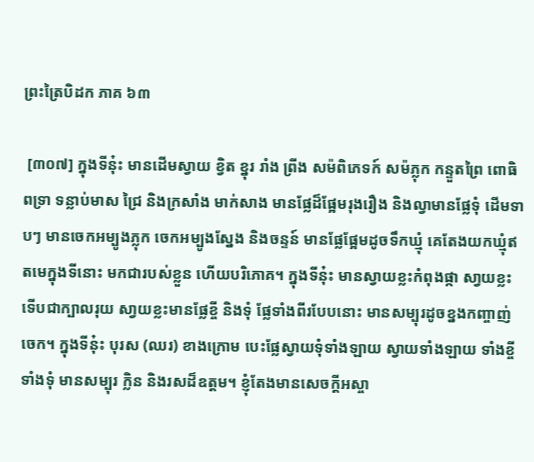ព្រះត្រៃបិដក ភាគ ៦៣

 [៣០៧] ក្នុងទីនុ៎ះ មានដើមស្វាយ ខិ្វត ខ្នុរ រាំង ព្រីង សម៉ពិភេទក៍ សម៉ភ្លុក កន្ទួតព្រៃ ពោធិ ពទ្រា ទន្លាប់មាស ជ្រៃ និងក្រសាំង មាក់សាង មានផែ្លដ៏ផែ្អមរុងរឿង និងល្វាមានផែ្លទុំ ដើមទាបៗ មានចេកអម្បូងភ្លុក ចេកអម្បូងសែ្នង និងចន្ទន៍ មានផែ្លផែ្អមដូចទឹកឃ្មុំ គេតែងយកឃ្មុំឥតមេក្នុងទីនោះ មកជារបស់ខ្លួន ហើយបរិភោគ។ ក្នុងទីនុ៎ះ មានស្វាយខ្លះកំពុងផ្កា សា្វយខ្លះទើបជាក្បាលរុយ សា្វយខ្លះមានផែ្លខ្ចី និងទុំ ផ្លែទាំងពីរបែបនោះ មានសម្បុរដូចខ្នងកញ្ចាញ់ចេក។ ក្នុងទីនុ៎ះ បុរស (ឈរ) ខាងក្រោម បេះផែ្លស្វាយទុំទាំងឡាយ ស្វាយទាំងឡាយ ទាំងខី្ចទាំងទុំ មានសម្បុរ ក្លិន និងរសដ៏ឧត្តម។ ខ្ញុំតែងមានសេចក្តីអស្ចា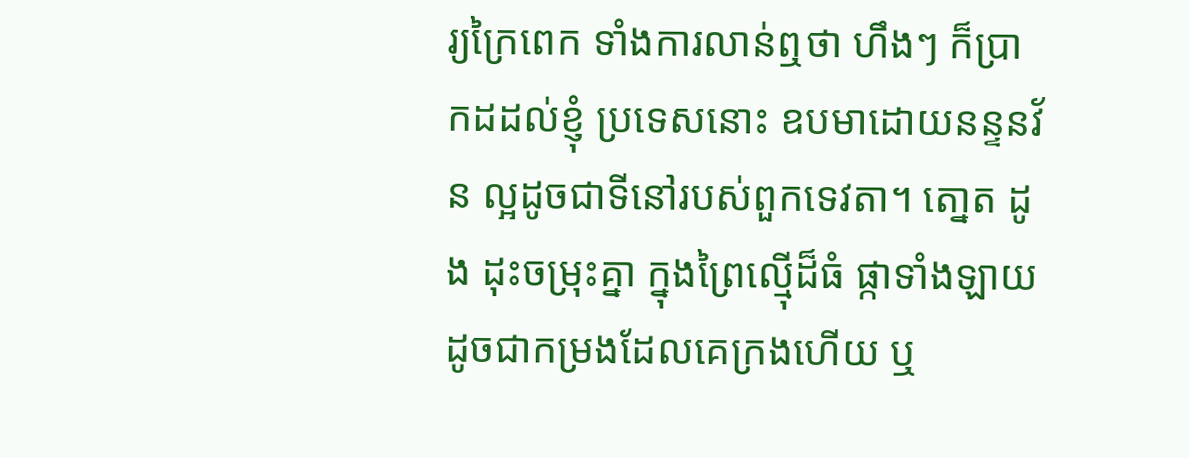រ្យក្រៃពេក ទាំងការលាន់ឮថា ហឹងៗ ក៏ប្រាកដដល់ខ្ញុំ ប្រទេសនោះ ឧបមាដោយនន្ទនវ័ន ល្អដូចជាទីនៅរបស់ពួកទេវតា។ តោ្នត ដូង ដុះចម្រុះគ្នា ក្នុងព្រៃល្ម៉ើដ៏ធំ ផ្កាទាំងឡាយ ដូចជាកម្រងដែលគេក្រងហើយ ឬ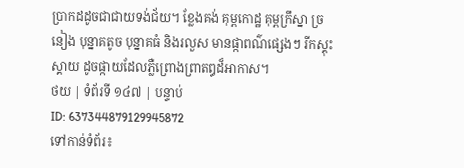ប្រាកដដូចជាជាយទង់ជ័យ។ ខែ្លងគង់ គុម្ពកោដ្ឋ គុម្ពក្រឹស្នា ច្រនៀង បុន្នាគតូច បុន្នាគធំ និងរលួស មានផ្កាពណ៌ផេ្សងៗ រីកស្គុះស្គាយ ដូចផ្កាយដែលភ្លឺព្រោងព្រាតឰដ៏អាកាស។
ថយ | ទំព័រទី ១៤៧ | បន្ទាប់
ID: 637344879129945872
ទៅកាន់ទំព័រ៖